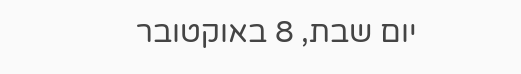יום שבת, 8 באוקטובר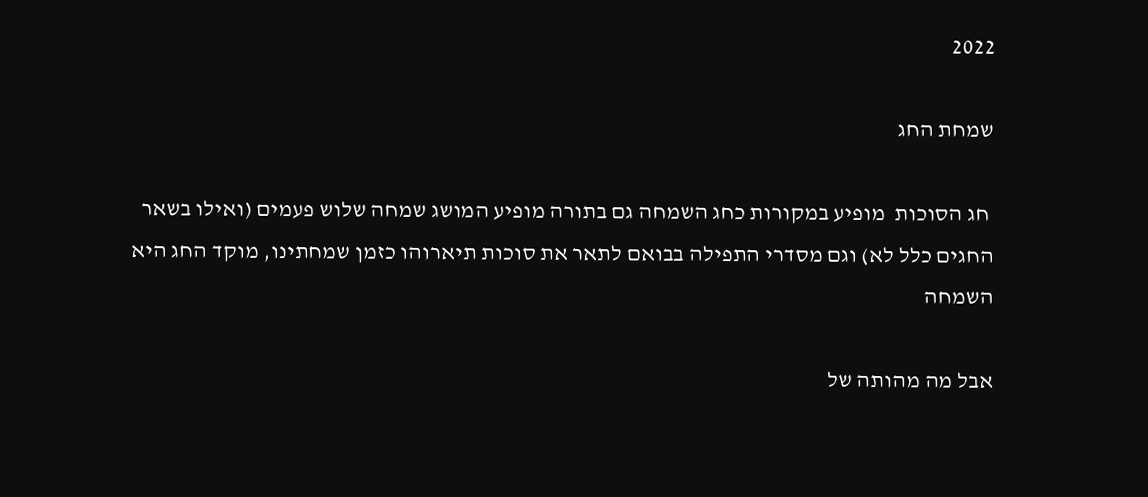2022

שמחת החג

 חג הסוכות  מופיע במקורות כחג השמחה גם בתורה מופיע המושג שמחה שלוש פעמים (ואילו בשאר החגים כלל לא) וגם מסדרי התפילה בבואם לתאר את סוכות תיארוהו כזמן שמחתינו, מוקד החג היא השמחה

אבל מה מהותה של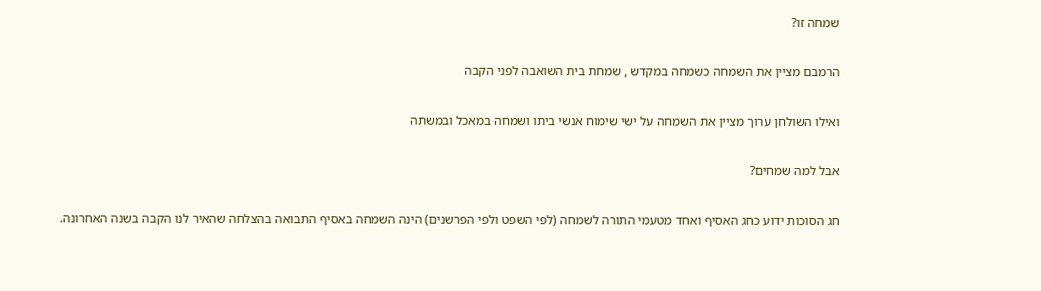שמחה זו?

הרמבם מציין את השמחה כשמחה במקדש , שמחת בית השואבה לפני הקבה

ואילו השולחן ערוך מציין את השמחה על ישי שימוח אנשי ביתו ושמחה במאכל ובמשתה

אבל למה שמחים?

חג הסוכות ידוע כחג האסיף ואחד מטעמי התורה לשמחה (לפי השפט ולפי הפרשנים) הינה השמחה באסיף התבואה בהצלחה שהאיר לנו הקבה בשנה האחרונה.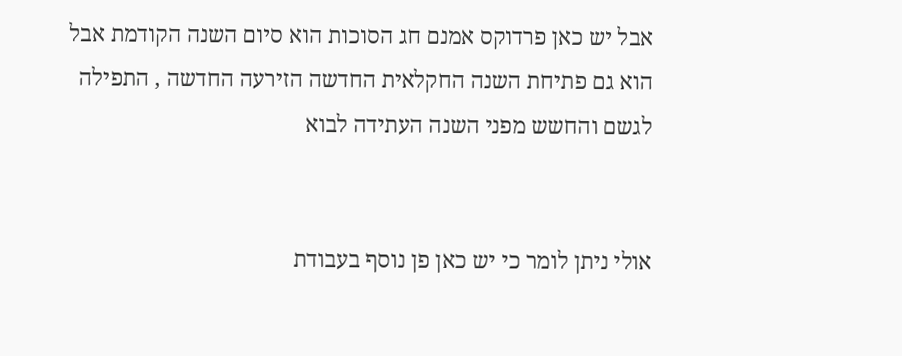אבל יש כאן פרדוקס אמנם חג הסוכות הוא סיום השנה הקודמת אבל הוא גם פתיחת השנה החקלאית החדשה הזירעה החדשה , התפילה לגשם והחשש מפני השנה העתידה לבוא


אולי ניתן לומר כי יש כאן פן נוסף בעבודת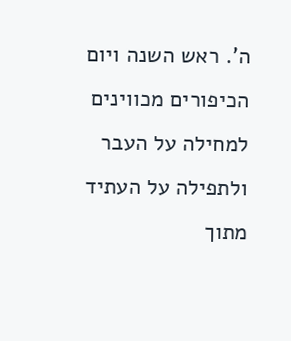ה'. ראש השנה ויום הכיפורים מכווינים למחילה על העבר ולתפילה על העתיד מתוך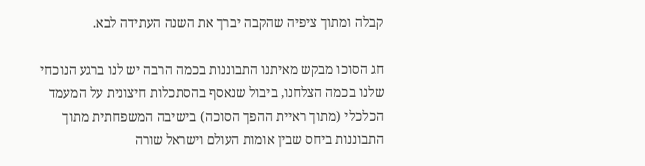קבלה ומתוך ציפיה שהקבה יברך את השנה העתידה לבא.

חג הסוכו מבקש מאיתנו התבוננות בכמה הרבה יש לנו ברגע הנוכחי שלנו בכמה הצלחנו, ביבול שנאסף בהסתכלות חיצונית על המעמד הכלכלי (מתוך ראיית ההפך הסוכה) בישיבה המשפחתית מתוך התבוננות ביחס שבין אומות העולם וישראל שורה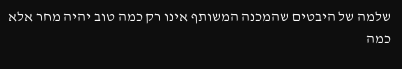שלמה של היבטים שהמכנה המשותף אינו רק כמה טוב יהיה מחר אלא כמה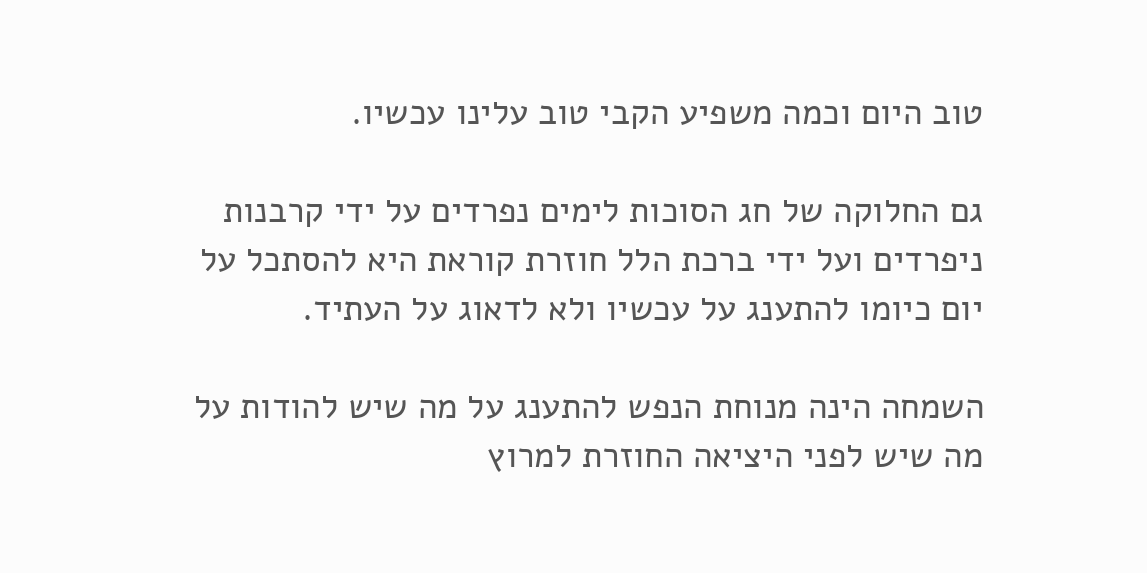טוב היום וכמה משפיע הקבי טוב עלינו עכשיו.

גם החלוקה של חג הסוכות לימים נפרדים על ידי קרבנות ניפרדים ועל ידי ברכת הלל חוזרת קוראת היא להסתכל על יום כיומו להתענג על עכשיו ולא לדאוג על העתיד.

השמחה הינה מנוחת הנפש להתענג על מה שיש להודות על מה שיש לפני היציאה החוזרת למרוץ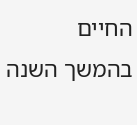החיים בהמשך השנה